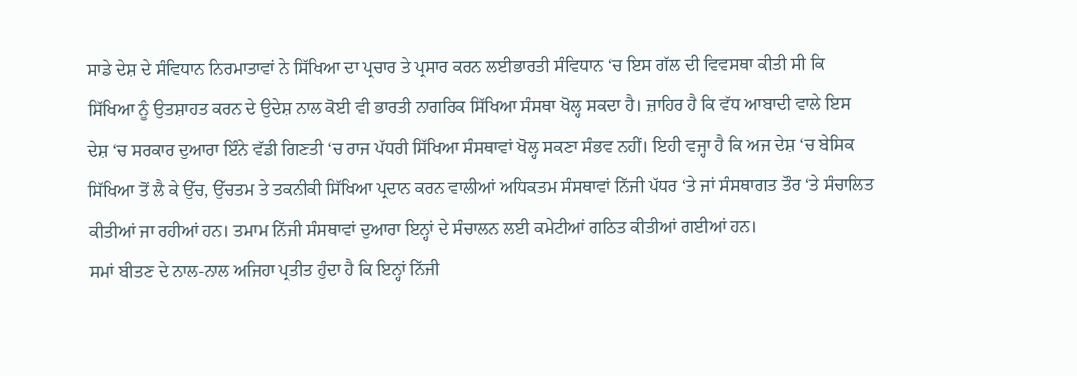ਸਾਡੇ ਦੇਸ਼ ਦੇ ਸੰਵਿਧਾਨ ਨਿਰਮਾਤਾਵਾਂ ਨੇ ਸਿੱਖਿਆ ਦਾ ਪ੍ਰਚਾਰ ਤੇ ਪ੍ਰਸਾਰ ਕਰਨ ਲਈਭਾਰਤੀ ਸੰਵਿਧਾਨ ‘ਚ ਇਸ ਗੱਲ ਦੀ ਵਿਵਸਥਾ ਕੀਤੀ ਸੀ ਕਿ ਸਿੱਖਿਆ ਨੂੰ ਉਤਸ਼ਾਹਤ ਕਰਨ ਦੇ ਉਦੇਸ਼ ਨਾਲ ਕੋਈ ਵੀ ਭਾਰਤੀ ਨਾਗਰਿਕ ਸਿੱਖਿਆ ਸੰਸਥਾ ਖੋਲ੍ਹ ਸਕਦਾ ਹੈ। ਜ਼ਾਹਿਰ ਹੈ ਕਿ ਵੱਧ ਆਬਾਦੀ ਵਾਲੇ ਇਸ ਦੇਸ਼ ‘ਚ ਸਰਕਾਰ ਦੁਆਰਾ ਇੰਨੇ ਵੱਡੀ ਗਿਣਤੀ ‘ਚ ਰਾਜ ਪੱਧਰੀ ਸਿੱਖਿਆ ਸੰਸਥਾਵਾਂ ਖੋਲ੍ਹ ਸਕਣਾ ਸੰਭਵ ਨਹੀਂ। ਇਹੀ ਵਜ੍ਹਾ ਹੈ ਕਿ ਅਜ ਦੇਸ਼ ‘ਚ ਬੇਸਿਕ ਸਿੱਖਿਆ ਤੋਂ ਲੈ ਕੇ ਉੱਚ, ਉੱਚਤਮ ਤੇ ਤਕਨੀਕੀ ਸਿੱਖਿਆ ਪ੍ਰਦਾਨ ਕਰਨ ਵਾਲੀਆਂ ਅਧਿਕਤਮ ਸੰਸਥਾਵਾਂ ਨਿੱਜੀ ਪੱਧਰ ‘ਤੇ ਜਾਂ ਸੰਸਥਾਗਤ ਤੌਰ ‘ਤੇ ਸੰਚਾਲਿਤ ਕੀਤੀਆਂ ਜਾ ਰਹੀਆਂ ਹਨ। ਤਮਾਮ ਨਿੱਜੀ ਸੰਸਥਾਵਾਂ ਦੁਆਰਾ ਇਨ੍ਹਾਂ ਦੇ ਸੰਚਾਲਨ ਲਈ ਕਮੇਟੀਆਂ ਗਠਿਤ ਕੀਤੀਆਂ ਗਈਆਂ ਹਨ।
ਸਮਾਂ ਬੀਤਣ ਦੇ ਨਾਲ-ਨਾਲ ਅਜਿਹਾ ਪ੍ਰਤੀਤ ਹੁੰਦਾ ਹੈ ਕਿ ਇਨ੍ਹਾਂ ਨਿੱਜੀ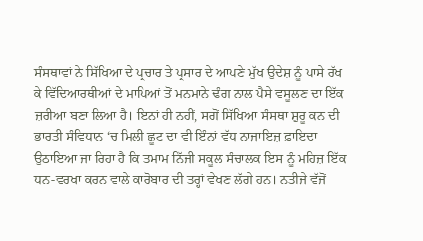ਸੰਸਥਾਵਾਂ ਨੇ ਸਿੱਖਿਆ ਦੇ ਪ੍ਰਚਾਰ ਤੇ ਪ੍ਰਸਾਰ ਦੇ ਆਪਣੇ ਮੁੱਖ ਉਦੇਸ਼ ਨੂੰ ਪਾਸੇ ਰੱਖ ਕੇ ਵਿੱਦਿਆਰਥੀਆਂ ਦੇ ਮਾਪਿਆਂ ਤੋਂ ਮਨਮਾਨੇ ਢੰਗ ਨਾਲ ਪੈਸੇ ਵਸੂਲਣ ਦਾ ਇੱਕ ਜ਼ਰੀਆ ਬਣਾ ਲਿਆ ਹੈ। ਇਨਾਂ ਹੀ ਨਹੀਂ, ਸਗੋਂ ਸਿੱਖਿਆ ਸੰਸਥਾ ਸ਼ੁਰੂ ਕਨ ਦੀ ਭਾਰਤੀ ਸੰਵਿਧਾਨ ‘ਚ ਮਿਲੀ ਛੂਟ ਦਾ ਵੀ ਇੰਨਾਂ ਵੱਧ ਨਾਜਾਇਜ਼ ਫ਼ਾਇਦਾ ਉਠਾਇਆ ਜਾ ਰਿਹਾ ਹੈ ਕਿ ਤਮਾਮ ਨਿੱਜੀ ਸਕੂਲ ਸੰਚਾਲਕ ਇਸ ਨੂੰ ਮਹਿਜ਼ ਇੱਕ ਧਨ-ਵਰਖਾ ਕਰਨ ਵਾਲੇ ਕਾਰੋਬਾਰ ਦੀ ਤਰ੍ਹਾਂ ਵੇਖਣ ਲੱਗੇ ਹਨ। ਨਤੀਜੇ ਵੱਜੋਂ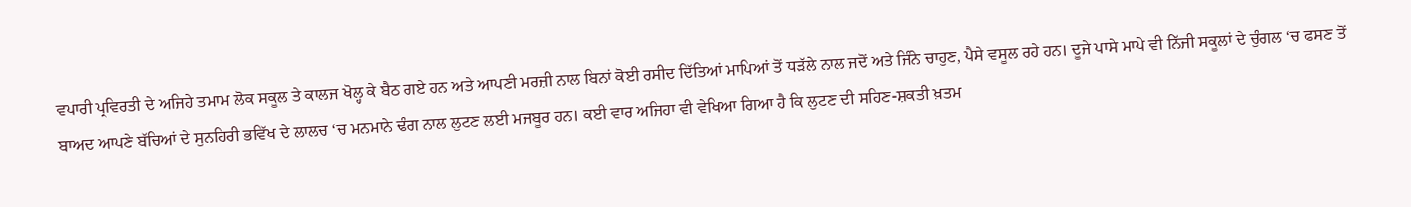ਵਪਾਰੀ ਪ੍ਰਵਿਰਤੀ ਦੇ ਅਜਿਹੇ ਤਮਾਮ ਲੋਕ ਸਕੂਲ ਤੇ ਕਾਲਜ ਖੋਲ੍ਹ ਕੇ ਬੈਠ ਗਏ ਹਨ ਅਤੇ ਆਪਣੀ ਮਰਜ਼ੀ ਨਾਲ ਬਿਨਾਂ ਕੋਈ ਰਸੀਦ ਦਿੱਤਿਆਂ ਮਾਪਿਆਂ ਤੋਂ ਧੜੱਲੇ ਨਾਲ ਜਦੋਂ ਅਤੇ ਜਿੰਨੇ ਚਾਹੁਣ, ਪੈਸੇ ਵਸੂਲ ਰਹੇ ਹਨ। ਦੂਜੇ ਪਾਸੇ ਮਾਪੇ ਵੀ ਨਿੱਜੀ ਸਕੂਲਾਂ ਦੇ ਚੁੰਗਲ ‘ਚ ਫਸਣ ਤੋਂ ਬਾਅਦ ਆਪਣੇ ਬੱਚਿਆਂ ਦੇ ਸੁਨਹਿਰੀ ਭਵਿੱਖ ਦੇ ਲਾਲਚ ‘ਚ ਮਨਮਾਨੇ ਢੰਗ ਨਾਲ ਲੁਟਣ ਲਈ ਮਜਬੂਰ ਹਨ। ਕਈ ਵਾਰ ਅਜਿਹਾ ਵੀ ਵੇਖਿਆ ਗਿਆ ਹੈ ਕਿ ਲੁਟਣ ਦੀ ਸਹਿਣ-ਸ਼ਕਤੀ ਖ਼ਤਮ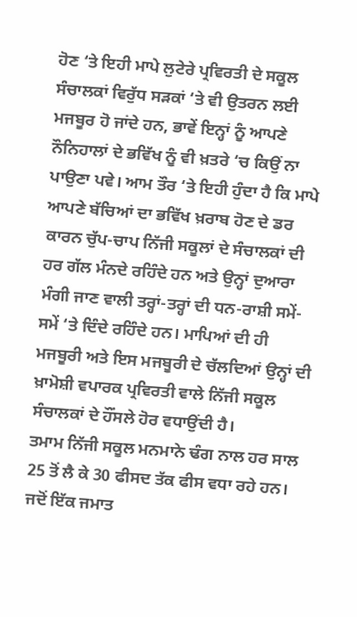ਹੋਣ ‘ਤੇ ਇਹੀ ਮਾਪੇ ਲੁਟੇਰੇ ਪ੍ਰਵਿਰਤੀ ਦੇ ਸਕੂਲ ਸੰਚਾਲਕਾਂ ਵਿਰੁੱਧ ਸੜਕਾਂ ‘ਤੇ ਵੀ ਉਤਰਨ ਲਈ ਮਜਬੂਰ ਹੋ ਜਾਂਦੇ ਹਨ, ਭਾਵੇਂ ਇਨ੍ਹਾਂ ਨੂੰ ਆਪਣੇ ਨੌਨਿਹਾਲਾਂ ਦੇ ਭਵਿੱਖ ਨੂੰ ਵੀ ਖ਼ਤਰੇ ‘ਚ ਕਿਉਂ ਨਾ ਪਾਉਣਾ ਪਵੇ। ਆਮ ਤੌਰ ‘ਤੇ ਇਹੀ ਹੁੰਦਾ ਹੈ ਕਿ ਮਾਪੇ ਆਪਣੇ ਬੱਚਿਆਂ ਦਾ ਭਵਿੱਖ ਖ਼ਰਾਬ ਹੋਣ ਦੇ ਡਰ ਕਾਰਨ ਚੁੱਪ-ਚਾਪ ਨਿੱਜੀ ਸਕੂਲਾਂ ਦੇ ਸੰਚਾਲਕਾਂ ਦੀ ਹਰ ਗੱਲ ਮੰਨਦੇ ਰਹਿੰਦੇ ਹਨ ਅਤੇ ਉਨ੍ਹਾਂ ਦੁਆਰਾ ਮੰਗੀ ਜਾਣ ਵਾਲੀ ਤਰ੍ਹਾਂ-ਤਰ੍ਹਾਂ ਦੀ ਧਨ-ਰਾਸ਼ੀ ਸਮੇਂ-ਸਮੇਂ ‘ਤੇ ਦਿੰਦੇ ਰਹਿੰਦੇ ਹਨ। ਮਾਪਿਆਂ ਦੀ ਹੀ ਮਜਬੂਰੀ ਅਤੇ ਇਸ ਮਜਬੂਰੀ ਦੇ ਚੱਲਦਿਆਂ ਉਨ੍ਹਾਂ ਦੀ ਖ਼ਾਮੋਸ਼ੀ ਵਪਾਰਕ ਪ੍ਰਵਿਰਤੀ ਵਾਲੇ ਨਿੱਜੀ ਸਕੂਲ ਸੰਚਾਲਕਾਂ ਦੇ ਹੌਂਸਲੇ ਹੋਰ ਵਧਾਉਂਦੀ ਹੈ।
ਤਮਾਮ ਨਿੱਜੀ ਸਕੂਲ ਮਨਮਾਨੇ ਢੰਗ ਨਾਲ ਹਰ ਸਾਲ 25 ਤੋਂ ਲੈ ਕੇ 30 ਫੀਸਦ ਤੱਕ ਫੀਸ ਵਧਾ ਰਹੇ ਹਨ। ਜਦੋਂ ਇੱਕ ਜਮਾਤ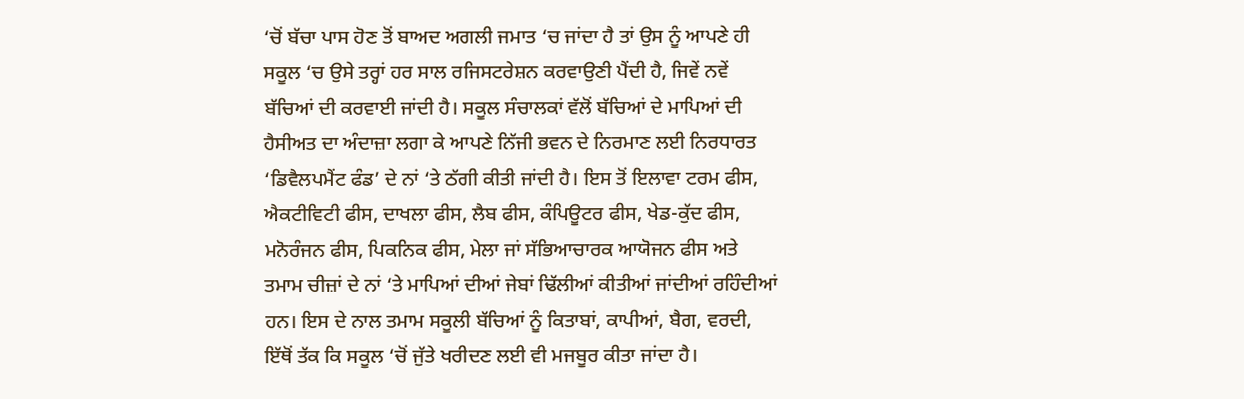‘ਚੋਂ ਬੱਚਾ ਪਾਸ ਹੋਣ ਤੋਂ ਬਾਅਦ ਅਗਲੀ ਜਮਾਤ ‘ਚ ਜਾਂਦਾ ਹੈ ਤਾਂ ਉਸ ਨੂੰ ਆਪਣੇ ਹੀ ਸਕੂਲ ‘ਚ ਉਸੇ ਤਰ੍ਹਾਂ ਹਰ ਸਾਲ ਰਜਿਸਟਰੇਸ਼ਨ ਕਰਵਾਉਣੀ ਪੈਂਦੀ ਹੈ, ਜਿਵੇਂ ਨਵੇਂ ਬੱਚਿਆਂ ਦੀ ਕਰਵਾਈ ਜਾਂਦੀ ਹੈ। ਸਕੂਲ ਸੰਚਾਲਕਾਂ ਵੱਲੋਂ ਬੱਚਿਆਂ ਦੇ ਮਾਪਿਆਂ ਦੀ ਹੈਸੀਅਤ ਦਾ ਅੰਦਾਜ਼ਾ ਲਗਾ ਕੇ ਆਪਣੇ ਨਿੱਜੀ ਭਵਨ ਦੇ ਨਿਰਮਾਣ ਲਈ ਨਿਰਧਾਰਤ ‘ਡਿਵੈਲਪਮੈਂਟ ਫੰਡ’ ਦੇ ਨਾਂ ‘ਤੇ ਠੱਗੀ ਕੀਤੀ ਜਾਂਦੀ ਹੈ। ਇਸ ਤੋਂ ਇਲਾਵਾ ਟਰਮ ਫੀਸ, ਐਕਟੀਵਿਟੀ ਫੀਸ, ਦਾਖਲਾ ਫੀਸ, ਲੈਬ ਫੀਸ, ਕੰਪਿਊਟਰ ਫੀਸ, ਖੇਡ-ਕੁੱਦ ਫੀਸ, ਮਨੋਰੰਜਨ ਫੀਸ, ਪਿਕਨਿਕ ਫੀਸ, ਮੇਲਾ ਜਾਂ ਸੱਭਿਆਚਾਰਕ ਆਯੋਜਨ ਫੀਸ ਅਤੇ ਤਮਾਮ ਚੀਜ਼ਾਂ ਦੇ ਨਾਂ ‘ਤੇ ਮਾਪਿਆਂ ਦੀਆਂ ਜੇਬਾਂ ਢਿੱਲੀਆਂ ਕੀਤੀਆਂ ਜਾਂਦੀਆਂ ਰਹਿੰਦੀਆਂ ਹਨ। ਇਸ ਦੇ ਨਾਲ ਤਮਾਮ ਸਕੂਲੀ ਬੱਚਿਆਂ ਨੂੰ ਕਿਤਾਬਾਂ, ਕਾਪੀਆਂ, ਬੈਗ, ਵਰਦੀ, ਇੱਥੋਂ ਤੱਕ ਕਿ ਸਕੂਲ ‘ਚੋਂ ਜੁੱਤੇ ਖਰੀਦਣ ਲਈ ਵੀ ਮਜਬੂਰ ਕੀਤਾ ਜਾਂਦਾ ਹੈ।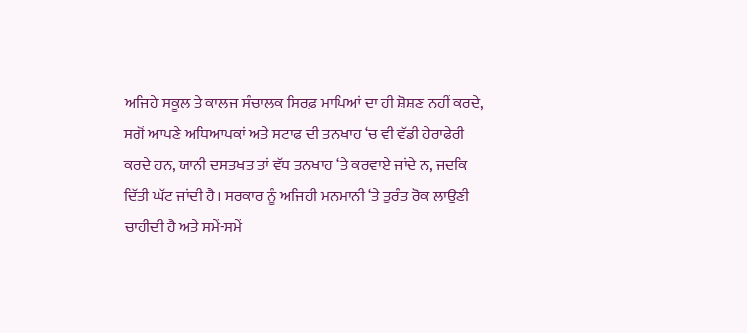ਅਜਿਹੇ ਸਕੂਲ ਤੇ ਕਾਲਜ ਸੰਚਾਲਕ ਸਿਰਫ਼ ਮਾਪਿਆਂ ਦਾ ਹੀ ਸ਼ੋਸ਼ਣ ਨਹੀਂ ਕਰਦੇ, ਸਗੋਂ ਆਪਣੇ ਅਧਿਆਪਕਾਂ ਅਤੇ ਸਟਾਫ ਦੀ ਤਨਖਾਹ ‘ਚ ਵੀ ਵੱਡੀ ਹੇਰਾਫੇਰੀ ਕਰਦੇ ਹਨ, ਯਾਨੀ ਦਸਤਖਤ ਤਾਂ ਵੱਧ ਤਨਖਾਹ ‘ਤੇ ਕਰਵਾਏ ਜਾਂਦੇ ਨ, ਜਦਕਿ ਦਿੱਤੀ ਘੱਟ ਜਾਂਦੀ ਹੈ। ਸਰਕਾਰ ਨੂੰ ਅਜਿਹੀ ਮਨਮਾਨੀ ‘ਤੇ ਤੁਰੰਤ ਰੋਕ ਲਾਉਣੀ ਚਾਹੀਦੀ ਹੈ ਅਤੇ ਸਮੇਂ-ਸਮੇਂ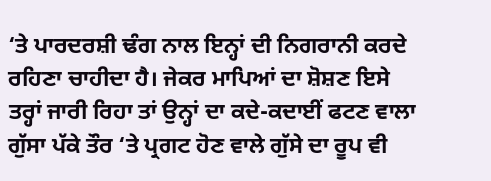‘ਤੇ ਪਾਰਦਰਸ਼ੀ ਢੰਗ ਨਾਲ ਇਨ੍ਹਾਂ ਦੀ ਨਿਗਰਾਨੀ ਕਰਦੇ ਰਹਿਣਾ ਚਾਹੀਦਾ ਹੈ। ਜੇਕਰ ਮਾਪਿਆਂ ਦਾ ਸ਼ੋਸ਼ਣ ਇਸੇ ਤਰ੍ਹਾਂ ਜਾਰੀ ਰਿਹਾ ਤਾਂ ਉਨ੍ਹਾਂ ਦਾ ਕਦੇ-ਕਦਾਈਂ ਫਟਣ ਵਾਲਾ ਗੁੱਸਾ ਪੱਕੇ ਤੌਰ ‘ਤੇ ਪ੍ਰਗਟ ਹੋਣ ਵਾਲੇ ਗੁੱਸੇ ਦਾ ਰੂਪ ਵੀ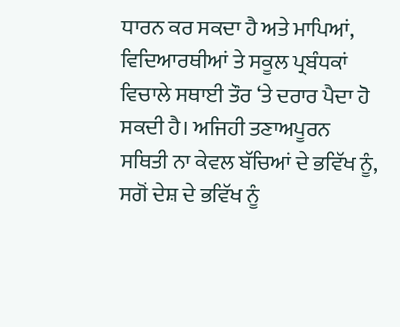ਧਾਰਨ ਕਰ ਸਕਦਾ ਹੈ ਅਤੇ ਮਾਪਿਆਂ, ਵਿਦਿਆਰਥੀਆਂ ਤੇ ਸਕੂਲ ਪ੍ਰਬੰਧਕਾਂ ਵਿਚਾਲੇ ਸਥਾਈ ਤੌਰ ‘ਤੇ ਦਰਾਰ ਪੈਦਾ ਹੋ ਸਕਦੀ ਹੈ। ਅਜਿਹੀ ਤਣਾਅਪੂਰਨ ਸਥਿਤੀ ਨਾ ਕੇਵਲ ਬੱਚਿਆਂ ਦੇ ਭਵਿੱਖ ਨੂੰ, ਸਗੋਂ ਦੇਸ਼ ਦੇ ਭਵਿੱਖ ਨੂੰ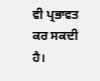ਵੀ ਪ੍ਰਭਾਵਤ ਕਰ ਸਕਦੀ ਹੈ।